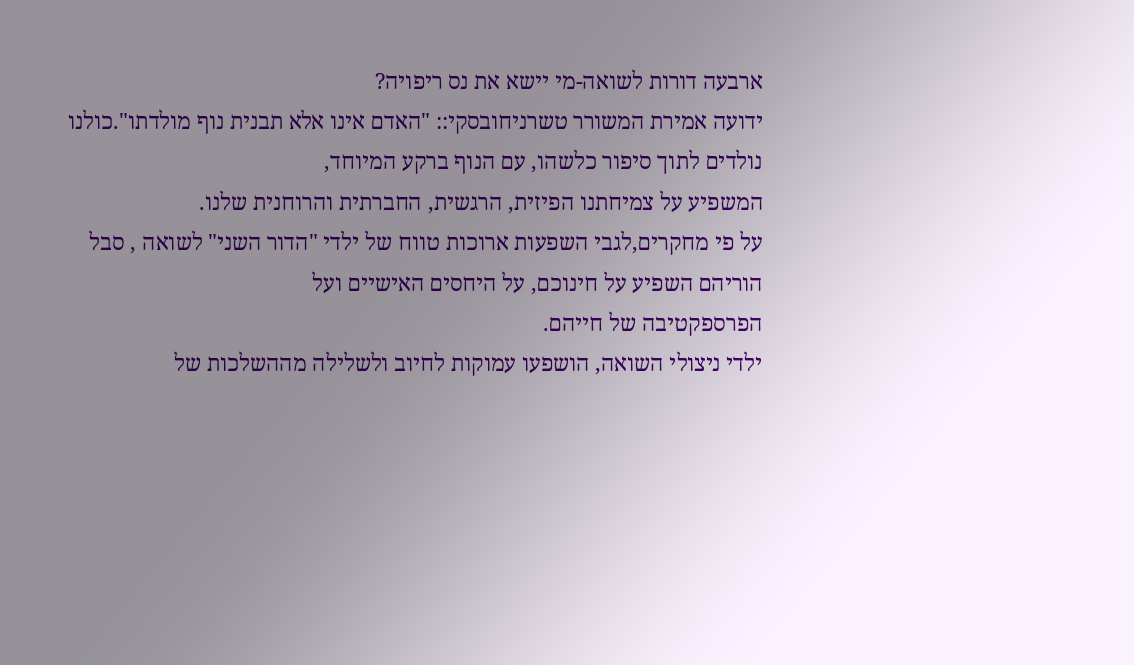ארבעה דורות לשואה-מי יישא את נס ריפויה?
ידועה אמירת המשורר טשרניחובסקי:: "האדם אינו אלא תבנית נוף מולדתו".כולנו נולדים לתוך סיפור כלשהו, עם הנוף ברקע המיוחד,
המשפיע על צמיחתנו הפיזית, הרגשית, החברתית והרוחנית שלנו.
על פי מחקרים,לגבי השפעות ארוכות טווח של ילדי "הדור השני" לשואה , סבל הוריהם השפיע על חינוכם, על היחסים האישיים ועל
הפרספקטיבה של חייהם.
ילדי ניצולי השואה, הושפעו עמוקות לחיוב ולשלילה מההשלכות של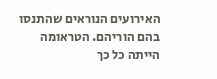האירועים הנוראים שהתנסו בהם הוריהם. הטראומה הייתה כל כך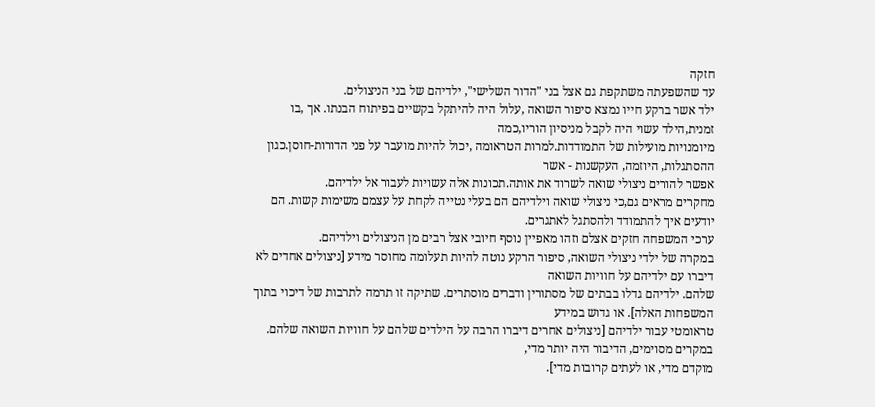חזקה
עד שהשפעתה משתקפת גם אצל בני "הדור השלישי", ילדיהם של בני הניצולים.
ילד אשר ברקע חייו נמצא סיפור השואה ,עלול היה להיתקל בקשיים בפיתוח הבנתו. אך ,בו זמנית,הילד עשוי היה לקבל מניסיון הוריו,כמה
מיומנויות מועילות של התמודדות.למרות הטראומה ,יכול להיות מועבר על פני הדורות-חוסן.כגון ההסתגלות, היוזמה, העקשנות - אשר
אפשר להורים ניצולי שואה לשרוד את אותה.תכונות אלה עשויות לעבור אל ילדיהם.
מחקרים מראים גם,כי ניצולי שואה וילדיהם הם בעלי נטייה לקחת על עצמם משימות קשות. הם יודעים איך להתמודד ולהסתגל לאתגרים.
ערכי המשפחה חזקים אצלם וזהו מאפיין נוסף חיובי אצל רבים מן הניצולים וילדיהם.
במקרה של ילדי ניצולי השואה, סיפור הרקע נוטה להיות תעלומה מחוסר מידע [ניצולים אחדים לא דיברו עם ילדיהם על חוויות השואה
שלהם. ילדיהם גדלו בבתים של מסתורין ודברים מוסתרים. שתיקה זו תרמה לתרבות של דיכוי בתוך המשפחות האלה]. או גדוש במידע
טראומטי עבור ילדיהם [ניצולים אחרים דיברו הרבה על הילדים שלהם על חוויות השואה שלהם. במקרים מסוימים, הדיבור היה יותר מדי,
מוקדם מדי, או לעתים קרובות מדי].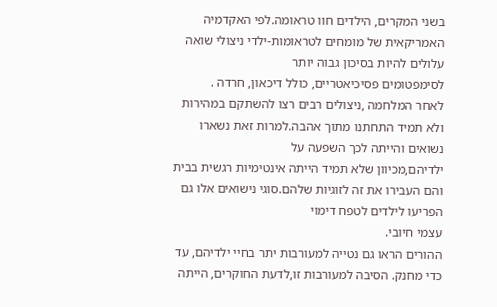בשני המקרים, הילדים חוו טראומה.לפי האקדמיה האמריקאית של מומחים לטראומות-ילדי ניצולי שואה עלולים להיות בסיכון גבוה יותר
לסימפטומים פסיכיאטריים, כולל דיכאון, חרדה .
לאחר המלחמה ,ניצולים רבים רצו להשתקם במהירות ולא תמיד התחתנו מתוך אהבה.למרות זאת נשארו נשואים והייתה לכך השפעה על
ילדיהם,מכיוון שלא תמיד הייתה אינטימיות רגשית בבית והם העבירו את זה לזוגיות שלהם.סוגי נישואים אלו גם הפריעו לילדים לטפח דימוי
עצמי חיובי.
ההורים הראו גם נטייה למעורבות יתר בחיי ילדיהם, עד כדי מחנק. הסיבה למעורבות זו,לדעת החוקרים, הייתה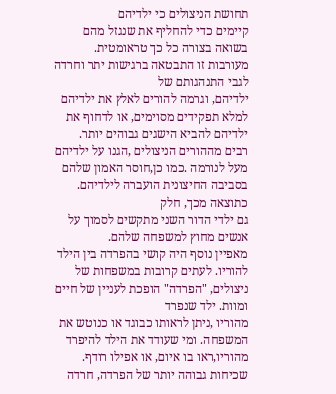תחושת הניצולים כי ילדיהם
קיימים כדי להחליף את שנגזל מהם בשואה בצורה כל כך טראומטית. מעורבות זו התבטאה ברגישות יתר וחרדה לגבי התנהגותם של
ילדיהם, וגרמה להורים לאלץ את ילדיהם למלא תפקידים מסוימים, או לדחוף את ילדיהם להביא הישגים גבוהים יותר.
רבים מההורים הניצולים ,הגנו על ילדיהם מעל לנורמה .כמו כן,חוסר האמון שלהם בסביבה החיצונית הועברה לילדיהם. כתוצאה מכך, חלק
גם ילדי הדור השני מתקשים לסמוך על אנשים מחוץ למשפחה שלהם.
מאפיין נוסף היה קושי בהפרדה בין הילד להוריו. לעתים קרובות במשפחות של ניצולים, "הפרדה" הופכת לעניין של חיים ומוות. ילד שנפרד
מהוריו ,ניתן לראותו כבוגד או כנוטש את המשפחה. ומי שעודד את הילד להיפרד מהוריו,ראו בו איום, או אפילו רודף.
שכיחות גבוהה יותר של הפרדה, חרדה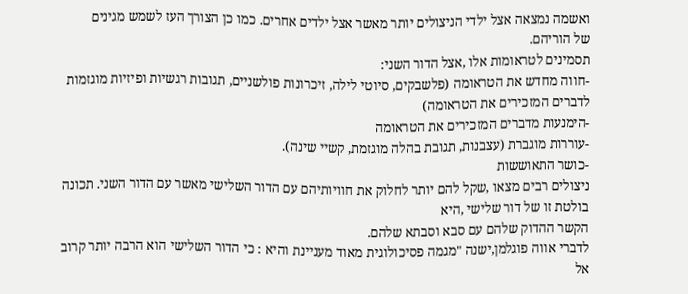ואשמה נמצאה אצל ילדי הניצולים יותר מאשר אצל ילדים אחרים. כמו כן הצורך העז לשמש מגינים
של הוריהם.
תסמינים לטראומות אלו ,אצל הדור השני:
-חווה מחדש את הטראומה (פלשבקים, סיוטי לילה, זיכרונות פולשניים, תגובות רגשיות ופיזיות מוגזמות לדברים המזכירים את הטראומה)
-הימנעות מדברים המזכירים את הטראומה
-עוררות מוגברת (עצבנות, תגובת בהלה מוגזמת, קשיי שינה).
-כושר התאוששות
ניצולים רבים מצאו ,שקל להם יותר לחלוק את חוויותיהם עם הדור השלישי מאשר עם הדור השני. תכונה בולטת זו של דור שלישי ,היא
הקשר ההדוק שלהם עם סבא וסבתא שלהם.
לדברי אווה פוגלמן,ישנה "מגמה פסיכולוגית מאוד מעניינת והיא : כי הדור השלישי הוא הרבה יותר קרוב אל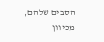הסבים שלהם, מכיוון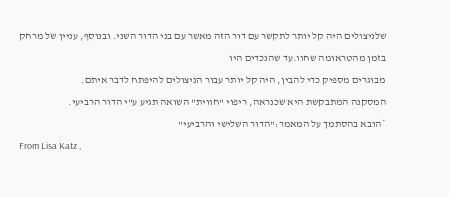שלניצולים היה קל יותר לתקשר עם דור הזה מאשר עם בני הדור השני. ובנוסף, עניין של מרחק בזמן מהטראומה שחוו.עד שהנכדים היו
מבוגרים מספיק כדי להבין, היה קל יותר עבור הניצולים להיפתח לדבר איתם.
המסקנה המתבקשת היא שכנראה, ריפוי "חווית" השואה תגיע ע"י הדור הרביעי.
*הובא בהסתמך על המאמר:"הדור השלישי והרביעי"
From Lisa Katz ,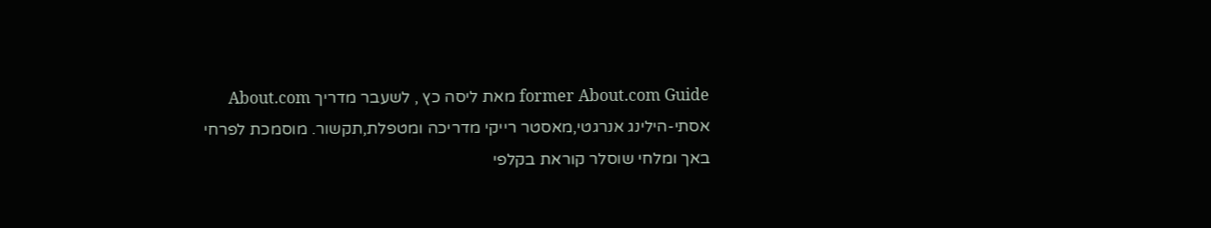former About.com Guide מאת ליסה כץ , לשעבר מדריך About.com
אסתי-הילינג אנרגטי,מאסטר רייקי מדריכה ומטפלת,תקשור. מוסמכת לפרחי באך ומלחי שוסלר קוראת בקלפי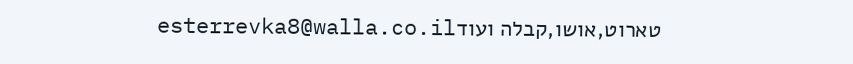טארוט,אושו,קבלה ועודesterrevka8@walla.co.il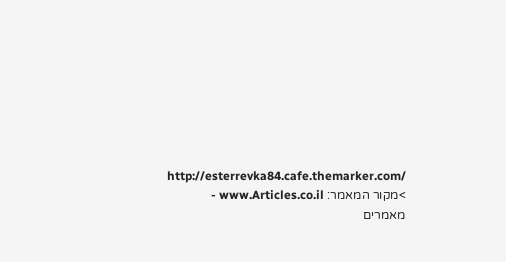http://esterrevka84.cafe.themarker.com/
>מקור המאמר: www.Articles.co.il - מאמרים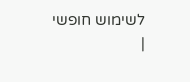לשימוש חופשי
|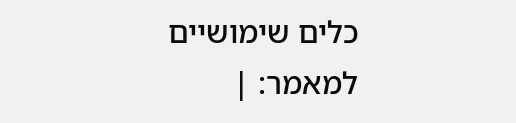כלים שימושיים למאמר: |